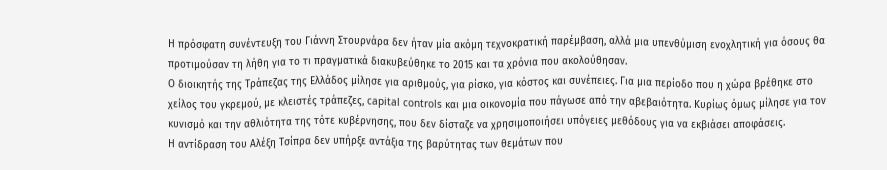Η πρόσφατη συνέντευξη του Γιάννη Στουρνάρα δεν ήταν μία ακόμη τεχνοκρατική παρέμβαση, αλλά μια υπενθύμιση ενοχλητική για όσους θα προτιμούσαν τη λήθη για το τι πραγματικά διακυβεύθηκε το 2015 και τα χρόνια που ακολούθησαν.
Ο διοικητής της Τράπεζας της Ελλάδος μίλησε για αριθμούς, για ρίσκο, για κόστος και συνέπειες. Για μια περίοδο που η χώρα βρέθηκε στο χείλος του γκρεμού, με κλειστές τράπεζες, capital controls και μια οικονομία που πάγωσε από την αβεβαιότητα. Κυρίως όμως μίλησε για τον κυνισμό και την αθλιότητα της τότε κυβέρνησης, που δεν δίσταζε να χρησιμοποιήσει υπόγειες μεθόδους για να εκβιάσει αποφάσεις.
Η αντίδραση του Αλέξη Τσίπρα δεν υπήρξε αντάξια της βαρύτητας των θεμάτων που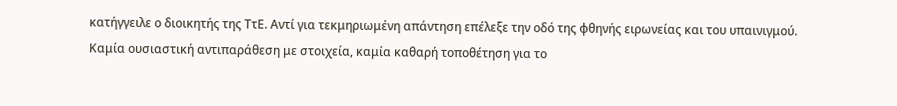κατήγγειλε ο διοικητής της ΤτΕ. Αντί για τεκμηριωμένη απάντηση επέλεξε την οδό της φθηνής ειρωνείας και του υπαινιγμού. Καμία ουσιαστική αντιπαράθεση με στοιχεία, καμία καθαρή τοποθέτηση για το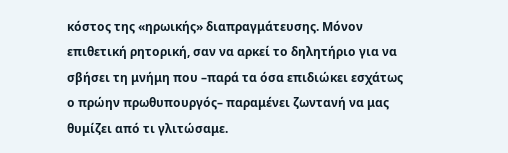κόστος της «ηρωικής» διαπραγμάτευσης. Μόνον επιθετική ρητορική, σαν να αρκεί το δηλητήριο για να σβήσει τη μνήμη που –παρά τα όσα επιδιώκει εσχάτως ο πρώην πρωθυπουργός– παραμένει ζωντανή να μας θυμίζει από τι γλιτώσαμε.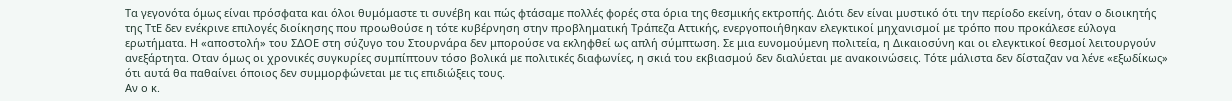Τα γεγονότα όμως είναι πρόσφατα και όλοι θυμόμαστε τι συνέβη και πώς φτάσαμε πολλές φορές στα όρια της θεσμικής εκτροπής. Διότι δεν είναι μυστικό ότι την περίοδο εκείνη, όταν ο διοικητής της ΤτΕ δεν ενέκρινε επιλογές διοίκησης που προωθούσε η τότε κυβέρνηση στην προβληματική Τράπεζα Αττικής, ενεργοποιήθηκαν ελεγκτικοί μηχανισμοί με τρόπο που προκάλεσε εύλογα ερωτήματα. Η «αποστολή» του ΣΔΟΕ στη σύζυγο του Στουρνάρα δεν μπορούσε να εκληφθεί ως απλή σύμπτωση. Σε μια ευνομούμενη πολιτεία, η Δικαιοσύνη και οι ελεγκτικοί θεσμοί λειτουργούν ανεξάρτητα. Οταν όμως οι χρονικές συγκυρίες συμπίπτουν τόσο βολικά με πολιτικές διαφωνίες, η σκιά του εκβιασμού δεν διαλύεται με ανακοινώσεις. Τότε μάλιστα δεν δίσταζαν να λένε «εξωδίκως» ότι αυτά θα παθαίνει όποιος δεν συμμορφώνεται με τις επιδιώξεις τους.
Αν ο κ.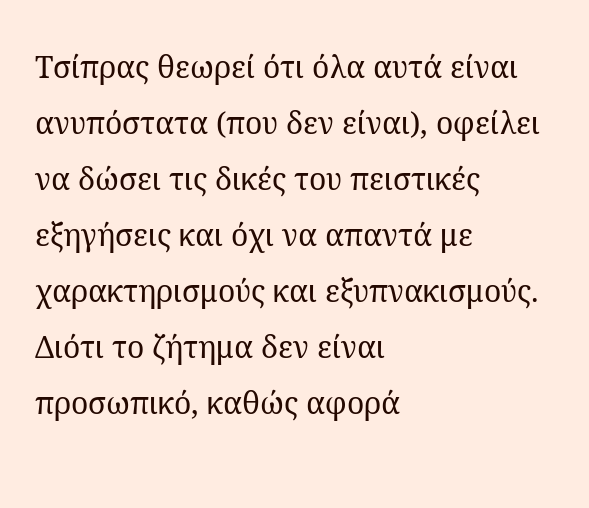Τσίπρας θεωρεί ότι όλα αυτά είναι ανυπόστατα (που δεν είναι), οφείλει να δώσει τις δικές του πειστικές εξηγήσεις και όχι να απαντά με χαρακτηρισμούς και εξυπνακισμούς. Διότι το ζήτημα δεν είναι προσωπικό, καθώς αφορά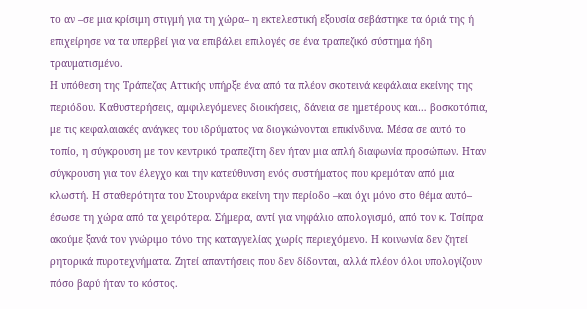το αν –σε μια κρίσιμη στιγμή για τη χώρα– η εκτελεστική εξουσία σεβάστηκε τα όριά της ή επιχείρησε να τα υπερβεί για να επιβάλει επιλογές σε ένα τραπεζικό σύστημα ήδη τραυματισμένο.
Η υπόθεση της Τράπεζας Αττικής υπήρξε ένα από τα πλέον σκοτεινά κεφάλαια εκείνης της περιόδου. Καθυστερήσεις, αμφιλεγόμενες διοικήσεις, δάνεια σε ημετέρους και… βοσκοτόπια, με τις κεφαλαιακές ανάγκες του ιδρύματος να διογκώνονται επικίνδυνα. Μέσα σε αυτό το τοπίο, η σύγκρουση με τον κεντρικό τραπεζίτη δεν ήταν μια απλή διαφωνία προσώπων. Ηταν σύγκρουση για τον έλεγχο και την κατεύθυνση ενός συστήματος που κρεμόταν από μια κλωστή. Η σταθερότητα του Στουρνάρα εκείνη την περίοδο –και όχι μόνο στο θέμα αυτό– έσωσε τη χώρα από τα χειρότερα. Σήμερα, αντί για νηφάλιο απολογισμό, από τον κ. Τσίπρα ακούμε ξανά τον γνώριμο τόνο της καταγγελίας χωρίς περιεχόμενο. Η κοινωνία δεν ζητεί ρητορικά πυροτεχνήματα. Ζητεί απαντήσεις που δεν δίδονται, αλλά πλέον όλοι υπολογίζουν πόσο βαρύ ήταν το κόστος.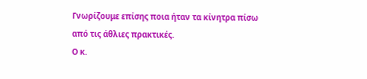Γνωρίζουμε επίσης ποια ήταν τα κίνητρα πίσω από τις άθλιες πρακτικές.
Ο κ.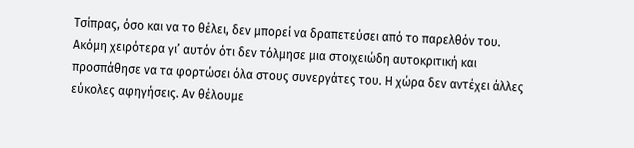Τσίπρας, όσο και να το θέλει, δεν μπορεί να δραπετεύσει από το παρελθόν του. Ακόμη χειρότερα γι’ αυτόν ότι δεν τόλμησε μια στοιχειώδη αυτοκριτική και προσπάθησε να τα φορτώσει όλα στους συνεργάτες του. Η χώρα δεν αντέχει άλλες εύκολες αφηγήσεις. Αν θέλουμε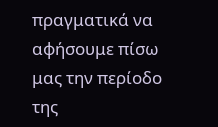πραγματικά να αφήσουμε πίσω μας την περίοδο της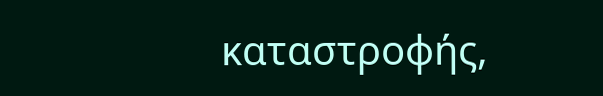καταστροφής,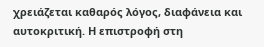χρειάζεται καθαρός λόγος, διαφάνεια και αυτοκριτική. Η επιστροφή στη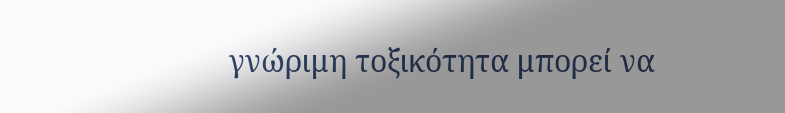γνώριμη τοξικότητα μπορεί να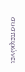συσπειρώνει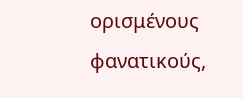ορισμένους φανατικούς,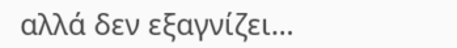αλλά δεν εξαγνίζει…